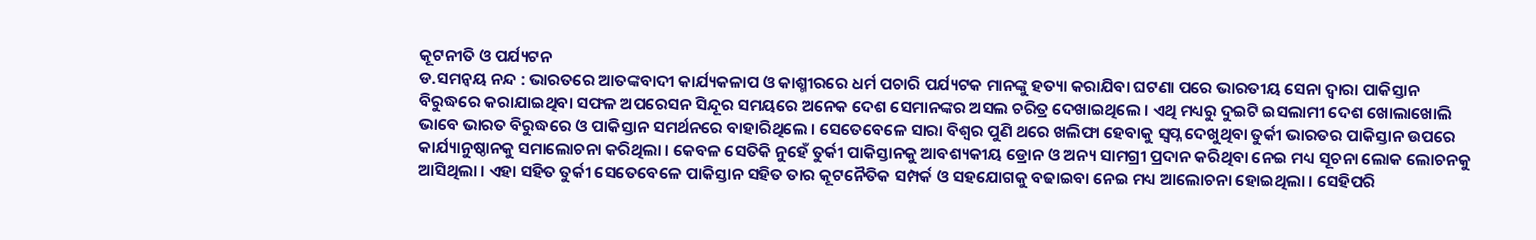କୂଟନୀତି ଓ ପର୍ଯ୍ୟଟନ
ଡ.ସମନ୍ୱୟ ନନ୍ଦ : ଭାରତରେ ଆତଙ୍କବାଦୀ କାର୍ଯ୍ୟକଳାପ ଓ କାଶ୍ମୀରରେ ଧର୍ମ ପଚାରି ପର୍ଯ୍ୟଟକ ମାନଙ୍କୁ ହତ୍ୟା କରାଯିବା ଘଟଣା ପରେ ଭାରତୀୟ ସେନା ଦ୍ୱାରା ପାକିସ୍ତାନ ବିରୁଦ୍ଧରେ କରାଯାଇଥିବା ସଫଳ ଅପରେସନ ସିନ୍ଦୂର ସମୟରେ ଅନେକ ଦେଶ ସେମାନଙ୍କର ଅସଲ ଚରିତ୍ର ଦେଖାଇଥିଲେ । ଏଥି ମଧ୍ୟରୁ ଦୁଇଟି ଇସଲାମୀ ଦେଶ ଖୋଲାଖୋଲି ଭାବେ ଭାରତ ବିରୁଦ୍ଧରେ ଓ ପାକିସ୍ତାନ ସମର୍ଥନରେ ବାହାରିଥିଲେ । ସେତେବେଳେ ସାରା ବିଶ୍ୱର ପୁଣି ଥରେ ଖଲିଫା ହେବାକୁ ସ୍ୱପ୍ନ ଦେଖୁଥିବା ତୁର୍କୀ ଭାରତର ପାକିସ୍ତାନ ଉପରେ କାର୍ଯ୍ୟାନୁଷ୍ଠାନକୁ ସମାଲୋଚନା କରିଥିଲା । କେବଳ ସେତିକି ନୁହେଁ ତୁର୍କୀ ପାକିସ୍ତାନକୁ ଆବଶ୍ୟକୀୟ ଡ୍ରୋନ ଓ ଅନ୍ୟ ସାମଗ୍ରୀ ପ୍ରଦାନ କରିଥିବା ନେଇ ମଧ୍ୟ ସୂଚନା ଲୋକ ଲୋଚନକୁ ଆସିଥିଲା । ଏହା ସହିତ ତୁର୍କୀ ସେତେବେଳେ ପାକିସ୍ତାନ ସହିତ ତାର କୂଟନୈତିକ ସମ୍ପର୍କ ଓ ସହଯୋଗକୁ ବଢାଇବା ନେଇ ମଧ୍ୟ ଆଲୋଚନା ହୋଇଥିଲା । ସେହିପରି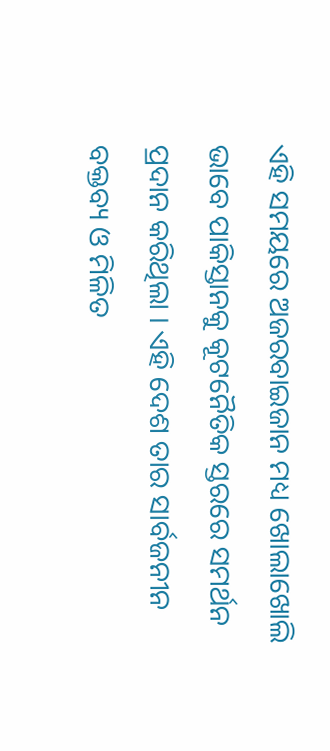ଏହି ସମୟରେ ଅଜରବାଇଜାନ ମଧ୍ୟ ଖୋଲାଖୋଲି ଭାବେ ପାକିସ୍ତାନକୁ କୂଟନୈତିକ ସ୍ତରରେ ସମର୍ଥନ ପ୍ରଦାନ କରିଥିଲା । ଏହି ଦେଶ ତାର ସାର୍ବଜନୀନ ବକ୍ତବ୍ୟ ଓ ମିଳିତ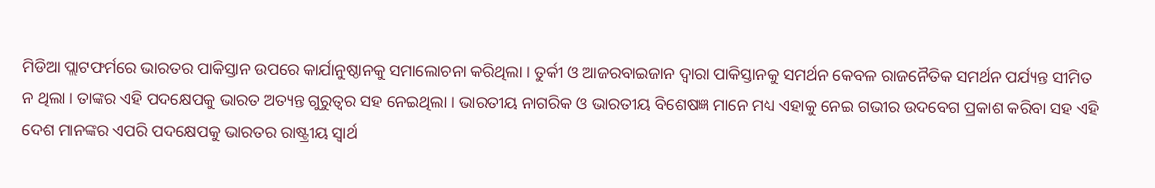ମିଡିଆ ପ୍ଲାଟଫର୍ମରେ ଭାରତର ପାକିସ୍ତାନ ଉପରେ କାର୍ଯାନୁଷ୍ଠାନକୁ ସମାଲୋଚନା କରିଥିଲା । ତୁର୍କୀ ଓ ଆଜରବାଇଜାନ ଦ୍ୱାରା ପାକିସ୍ତାନକୁ ସମର୍ଥନ କେବଳ ରାଜନୈତିକ ସମର୍ଥନ ପର୍ଯ୍ୟନ୍ତ ସୀମିତ ନ ଥିଲା । ତାଙ୍କର ଏହି ପଦକ୍ଷେପକୁ ଭାରତ ଅତ୍ୟନ୍ତ ଗୁରୁତ୍ୱର ସହ ନେଇଥିଲା । ଭାରତୀୟ ନାଗରିକ ଓ ଭାରତୀୟ ବିଶେଷଜ୍ଞ ମାନେ ମଧ୍ୟ ଏହାକୁ ନେଇ ଗଭୀର ଉଦବେଗ ପ୍ରକାଶ କରିବା ସହ ଏହି ଦେଶ ମାନଙ୍କର ଏପରି ପଦକ୍ଷେପକୁ ଭାରତର ରାଷ୍ଟ୍ରୀୟ ସ୍ୱାର୍ଥ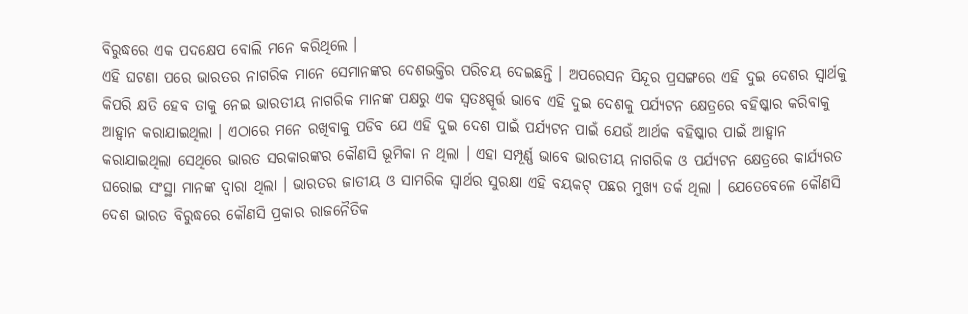ବିରୁଦ୍ଧରେ ଏକ ପଦକ୍ଷେପ ବୋଲି ମନେ କରିଥିଲେ ।
ଏହି ଘଟଣା ପରେ ଭାରତର ନାଗରିକ ମାନେ ସେମାନଙ୍କର ଦେଶଭକ୍ତିର ପରିଚୟ ଦେଇଛନ୍ତି । ଅପରେସନ ସିନ୍ଦୂର ପ୍ରସଙ୍ଗରେ ଏହି ଦୁଇ ଦେଶର ସ୍ୱାର୍ଥକୁ କିପରି କ୍ଷତି ହେବ ତାକୁ ନେଇ ଭାରତୀୟ ନାଗରିକ ମାନଙ୍କ ପକ୍ଷରୁ ଏକ ସ୍ୱତଃସ୍ପୂର୍ତ୍ତ ଭାବେ ଏହି ଦୁଇ ଦେଶକୁ ପର୍ଯ୍ୟଟନ କ୍ଷେତ୍ରରେ ବହିଷ୍କାର କରିବାକୁ ଆହ୍ୱାନ କରାଯାଇଥିଲା । ଏଠାରେ ମନେ ରଖିବାକୁ ପଡିବ ଯେ ଏହି ଦୁଇ ଦେଶ ପାଇଁ ପର୍ଯ୍ୟଟନ ପାଇଁ ଯେଉଁ ଆର୍ଥକ ବହିଷ୍କାର ପାଇଁ ଆହ୍ୱାନ କରାଯାଇଥିଲା ସେଥିରେ ଭାରତ ସରକାରଙ୍କର କୌଣସି ଭୂମିକା ନ ଥିଲା । ଏହା ସମ୍ପୂର୍ଣ୍ଣ ଭାବେ ଭାରତୀୟ ନାଗରିକ ଓ ପର୍ଯ୍ୟଟନ କ୍ଷେତ୍ରରେ କାର୍ଯ୍ୟରତ ଘରୋଇ ସଂସ୍ଥା ମାନଙ୍କ ଦ୍ୱାରା ଥିଲା । ଭାରତର ଜାତୀୟ ଓ ସାମରିକ ସ୍ୱାର୍ଥର ସୁରକ୍ଷା ଏହି ବୟକଟ୍ ପଛର ମୁଖ୍ୟ ତର୍କ ଥିଲା । ଯେତେବେଳେ କୌଣସି ଦେଶ ଭାରତ ବିରୁଦ୍ଧରେ କୌଣସି ପ୍ରକାର ରାଜନୈତିକ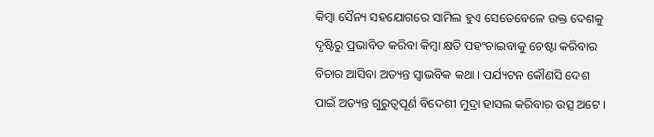କିମ୍ବା ସୈନ୍ୟ ସହଯୋଗରେ ସାମିଲ ହୁଏ ସେତେବେଳେ ଉକ୍ତ ଦେଶକୁ ଦୃଷ୍ଟିରୁ ପ୍ରଭାବିତ କରିବା କିମ୍ବା କ୍ଷତି ପହଂଚାଇବାକୁ ଚେଷ୍ଟା କରିବାର ବିଚାର ଆସିବା ଅତ୍ୟନ୍ତ ସ୍ୱାଭବିକ କଥା । ପର୍ଯ୍ୟଟନ କୌଣସି ଦେଶ ପାଇଁ ଅତ୍ୟନ୍ତ ଗୁରୁତ୍ୱପୂର୍ଣ ବିଦେଶୀ ମୁଦ୍ରା ହାସଲ କରିବାର ଉତ୍ସ ଅଟେ ।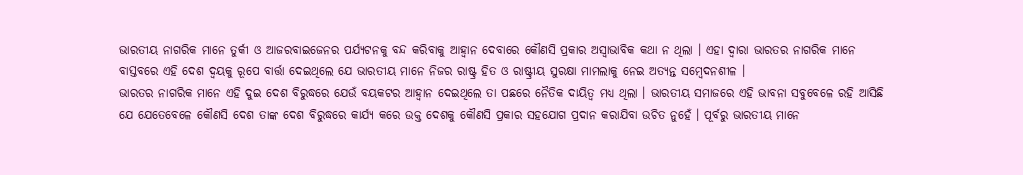ଭାରତୀୟ ନାଗରିକ ମାନେ ତୁର୍କୀ ଓ ଆଜରବାଇଜେନର ପର୍ଯ୍ୟଟନକୁ ବନ୍ଦ କରିବାକୁ ଆହ୍ୱାନ ଦେବାରେ କୌଣସି ପ୍ରକାର ଅସ୍ୱାଭାବିକ କଥା ନ ଥିଲା । ଏହା ଦ୍ୱାରା ଭାରତର ନାଗରିକ ମାନେ ବାସ୍ତବରେ ଏହି ଦେଶ ଦ୍ୱୟକୁ ରୂପେ ବାର୍ତ୍ତା ଦେଇଥିଲେ ଯେ ଭାରତୀୟ ମାନେ ନିଜର ରାଷ୍ଟ୍ର ହିତ ଓ ରାଷ୍ଟ୍ରୀୟ ସୁରକ୍ଷା ମାମଲାକୁ ନେଇ ଅତ୍ୟନ୍ତ ସମ୍ବେଦନଶୀଳ ।
ଭାରତର ନାଗରିକ ମାନେ ଏହି ଦୁଇ ଦେଶ ବିରୁଦ୍ଧରେ ଯେଉଁ ବୟକଟର ଆହ୍ୱାନ ଦେଇଥିଲେ ତା ପଛରେ ନୈତିକ ଦାୟିତ୍ୱ ମଧ୍ୟ ଥିଲା । ଭାରତୀୟ ସମାଜରେ ଏହି ଭାବନା ସବୁବେଳେ ରହି ଆସିଛି ଯେ ଯେତେବେଳେ କୌଣସି ଦେଶ ତାଙ୍କ ଦେଶ ବିରୁଦ୍ଧରେ କାର୍ଯ୍ୟ କରେ ଉକ୍ତ ଦେଶକୁ କୌଣସି ପ୍ରକାର ସହଯୋଗ ପ୍ରଦାନ କରାଯିବା ଉଚିତ ନୁହେଁ । ପୂର୍ବରୁ ଭାରତୀୟ ମାନେ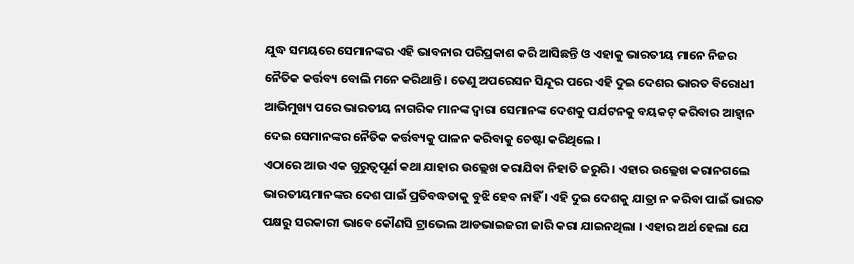ଯୁଦ୍ଧ ସମୟରେ ସେମାନଙ୍କର ଏହି ଭାବନାର ପରିପ୍ରକାଶ କରି ଆସିଛନ୍ତି ଓ ଏହାକୁ ଭାରତୀୟ ମାନେ ନିଜର ନୈତିକ କର୍ତ୍ତବ୍ୟ ବୋଲି ମନେ କରିଥାନ୍ତି । ତେଣୁ ଅପରେସନ ସିନ୍ଦୂର ପରେ ଏହି ଦୁଇ ଦେଶର ଭାରତ ବିରୋଧୀ ଆଭିମୁଖ୍ୟ ପରେ ଭାରତୀୟ ନାଗରିକ ମାନଙ୍କ ଦ୍ୱାରା ସେମାନଙ୍କ ଦେଶକୁ ପର୍ଯଟନକୁ ବୟକଟ୍ କରିବାର ଆହ୍ୱାନ ଦେଇ ସେମାନଙ୍କର ନୈତିକ କର୍ତ୍ତବ୍ୟକୁ ପାଳନ କରିବାକୁ ଚେଷ୍ଟା କରିଥିଲେ ।
ଏଠାରେ ଆଉ ଏକ ଗୁରୁତ୍ୱପୂର୍ଣ କଥା ଯାହାର ଉଲ୍ଲେଖ କରାଯିବା ନିହାତି ଜରୁରି । ଏହାର ଉଲ୍ଲେଖ କରାନଗଲେ ଭାରତୀୟମାନଙ୍କର ଦେଶ ପାଇଁ ପ୍ରତିବଦ୍ଧତାକୁ ବୁଝି ହେବ ନାହିଁ । ଏହି ଦୁଇ ଦେଶକୁ ଯାତ୍ରା ନ କରିବା ପାଇଁ ଭାରତ ପକ୍ଷରୁ ସରକାରୀ ଭାବେ କୌଣସି ଟ୍ରାଭେଲ ଆଡଭାଇଜରୀ ଜାରି କରା ଯାଇନଥିଲା । ଏହାର ଅର୍ଥ ହେଲା ଯେ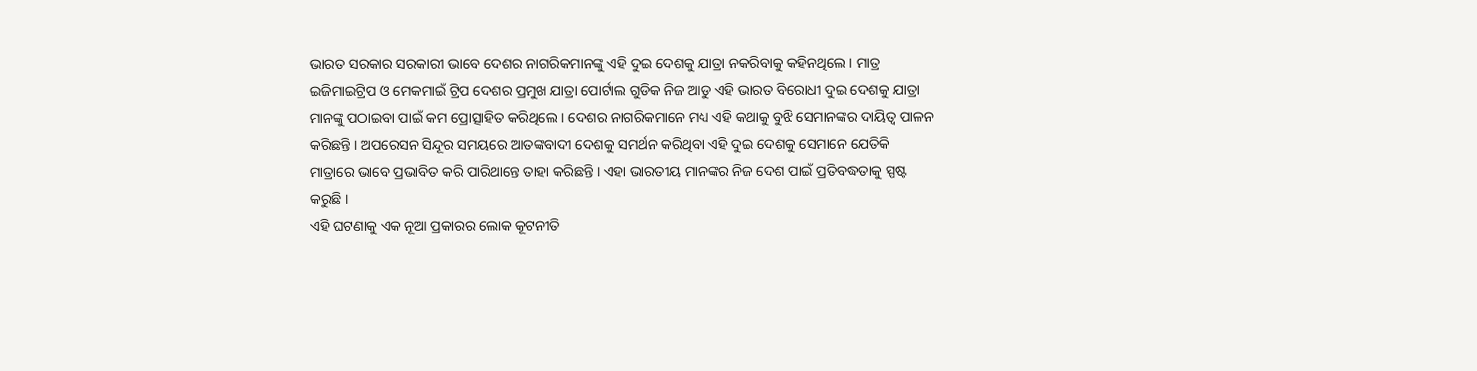ଭାରତ ସରକାର ସରକାରୀ ଭାବେ ଦେଶର ନାଗରିକମାନଙ୍କୁ ଏହି ଦୁଇ ଦେଶକୁ ଯାତ୍ରା ନକରିବାକୁ କହିନଥିଲେ । ମାତ୍ର ଇଜିମାଇଟ୍ରିପ ଓ ମେକମାଇଁ ଟ୍ରିପ ଦେଶର ପ୍ରମୁଖ ଯାତ୍ରା ପୋର୍ଟାଲ ଗୁଡିକ ନିଜ ଆଡୁ ଏହି ଭାରତ ବିରୋଧୀ ଦୁଇ ଦେଶକୁ ଯାତ୍ରା ମାନଙ୍କୁ ପଠାଇବା ପାଇଁ କମ ପ୍ରୋତ୍ସାହିତ କରିଥିଲେ । ଦେଶର ନାଗରିକମାନେ ମଧ୍ୟ ଏହି କଥାକୁ ବୁଝି ସେମାନଙ୍କର ଦାୟିତ୍ୱ ପାଳନ କରିଛନ୍ତି । ଅପରେସନ ସିନ୍ଦୂର ସମୟରେ ଆତଙ୍କବାଦୀ ଦେଶକୁ ସମର୍ଥନ କରିଥିବା ଏହି ଦୁଇ ଦେଶକୁ ସେମାନେ ଯେତିକି ମାତ୍ରାରେ ଭାବେ ପ୍ରଭାବିତ କରି ପାରିଥାନ୍ତେ ତାହା କରିଛନ୍ତି । ଏହା ଭାରତୀୟ ମାନଙ୍କର ନିଜ ଦେଶ ପାଇଁ ପ୍ରତିବଦ୍ଧତାକୁ ସ୍ପଷ୍ଟ କରୁଛି ।
ଏହି ଘଟଣାକୁ ଏକ ନୂଆ ପ୍ରକାରର ଲୋକ କୂଟନୀତି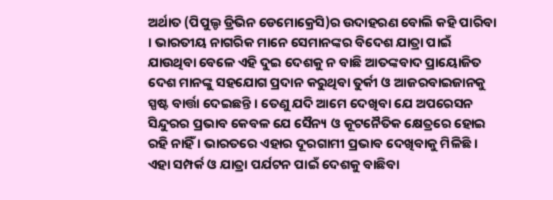ଅର୍ଥାତ (ପିପୁଲ୍ଡ ଡ୍ରିଭିନ ଡେମୋକ୍ରେସି)ର ଉଦାହରଣ ବୋଲି କହି ପାରିବା । ଭାରତୀୟ ନାଗରିକ ମାନେ ସେମାନଙ୍କର ବିଦେଶ ଯାତ୍ରା ପାଇଁ ଯାଉଥିବା ବେଳେ ଏହି ଦୁଇ ଦେଶକୁ ନ ବାଛି ଆତଙ୍କବାଦ ପ୍ରାୟୋଜିତ ଦେଶ ମାନଙ୍କୁ ସହଯୋଗ ପ୍ରଦାନ କରୁଥିବା ତୁର୍କୀ ଓ ଆଜରବାଇଜାନକୁ ସ୍ପଷ୍ଟ ବାର୍ତ୍ତା ଦେଇଛନ୍ତି । ତେଣୁ ଯଦି ଆମେ ଦେଖିବା ଯେ ଅପରେସନ ସିନ୍ଦୁରର ପ୍ରଭାବ କେବଳ ଯେ ସୈନ୍ୟ ଓ କୂଟନୈତିକ କ୍ଷେତ୍ରରେ ହୋଇ ରହି ନାହିଁ । ଭାରତରେ ଏହାର ଦୂରଗାମୀ ପ୍ରଭାବ ଦେଖିବାକୁ ମିଳିଛି । ଏହା ସମ୍ପର୍କ ଓ ଯାତ୍ରା ପର୍ଯଟନ ପାଇଁ ଦେଶକୁ ବାଛିବା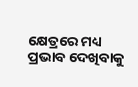କ୍ଷେତ୍ରରେ ମଧ୍ୟ ପ୍ରଭାବ ଦେଖିବାକୁ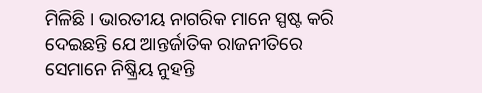ମିଳିଛି । ଭାରତୀୟ ନାଗରିକ ମାନେ ସ୍ପଷ୍ଟ କରି ଦେଇଛନ୍ତି ଯେ ଆନ୍ତର୍ଜାତିକ ରାଜନୀତିରେ ସେମାନେ ନିଷ୍କ୍ରିୟ ନୁହନ୍ତି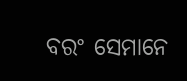ବରଂ ସେମାନେ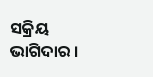ସକ୍ରିୟ ଭାଗିଦାର ।